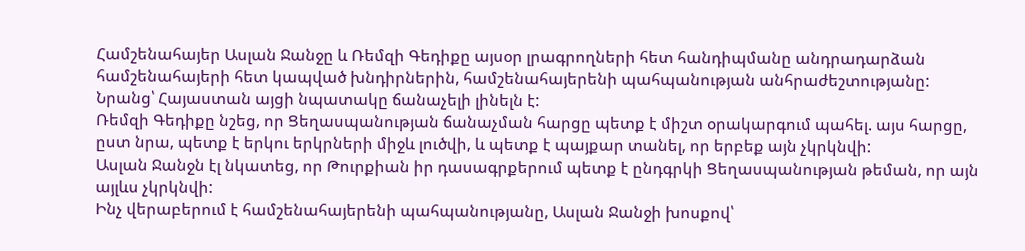Համշենահայեր Ասլան Ջանջը և Ռեմզի Գեդիքը այսօր լրագրողների հետ հանդիպմանը անդրադարձան համշենահայերի հետ կապված խնդիրներին, համշենահայերենի պահպանության անհրաժեշտությանը: Նրանց՝ Հայաստան այցի նպատակը ճանաչելի լինելն է:
Ռեմզի Գեդիքը նշեց, որ Ցեղասպանության ճանաչման հարցը պետք է միշտ օրակարգում պահել. այս հարցը, ըստ նրա, պետք է երկու երկրների միջև լուծվի, և պետք է պայքար տանել, որ երբեք այն չկրկնվի:
Ասլան Ջանջն էլ նկատեց, որ Թուրքիան իր դասագրքերում պետք է ընդգրկի Ցեղասպանության թեման, որ այն այլևս չկրկնվի:
Ինչ վերաբերում է համշենահայերենի պահպանությանը, Ասլան Ջանջի խոսքով՝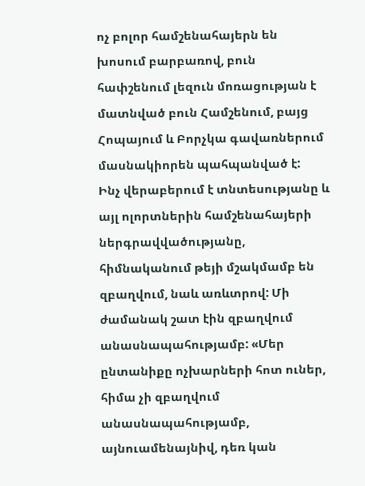ոչ բոլոր համշենահայերն են խոսում բարբառով, բուն հափշենում լեզուն մոռացության է մատնված բուն Համշենում, բայց Հոպայում և Բորչկա գավառներում մասնակիորեն պահպանված է:
Ինչ վերաբերում է տնտեսությանը և այլ ոլորտներին համշենահայերի ներգրավվածությանը, հիմնականում թեյի մշակմամբ են զբաղվում, նաև առևտրով: Մի ժամանակ շատ էին զբաղվում անասնապահությամբ: «Մեր ընտանիքը ոչխարների հոտ ուներ, հիմա չի զբաղվում անասնապահությամբ, այնուամենայնիվ, դեռ կան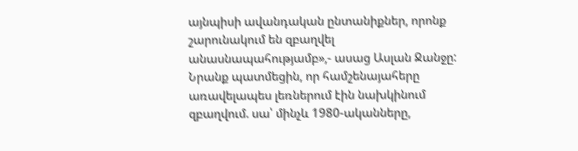այնպիսի ավանդական ընտանիքներ, որոնք շարունակում են զբաղվել անասնապահությամբ»,- ասաց Ասլան Ջանջը:
Նրանք պատմեցին, որ համշենայահերը առավելապես լեռներում էին նախկինում զբաղվում. սա՝ մինչև 1980-ականները,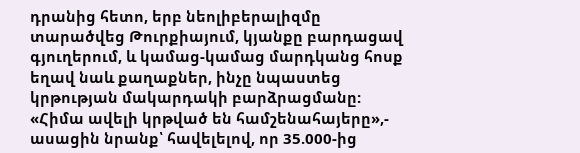դրանից հետո, երբ նեոլիբերալիզմը տարածվեց Թուրքիայում, կյանքը բարդացավ գյուղերում, և կամաց-կամաց մարդկանց հոսք եղավ նաև քաղաքներ, ինչը նպաստեց կրթության մակարդակի բարձրացմանը: «Հիմա ավելի կրթված են համշենահայերը»,- ասացին նրանք՝ հավելելով, որ 35.000-ից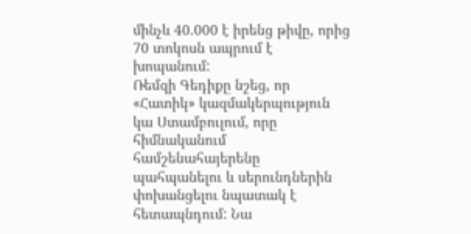մինչև 40.000 է իրենց թիվը, որից 70 տոկոսն ապրում է խոպանում:
Ռեմզի Գեդիքը նշեց, որ «Հատիկ» կազմակերպություն կա Ստամբուլում, որը հիմնականում համշենահայերենը պահպանելու և սերունդներին փոխանցելու նպատակ է հետապնդում: Նա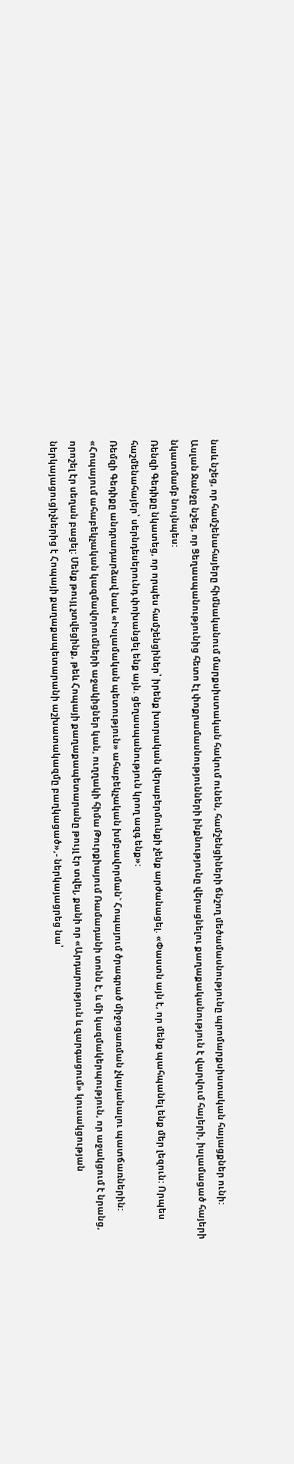նաև նշեց, որ համշենահայերը հիմնականում մարքսիստական հակում ունեն, համշենցիների ճնշող մեծամասնությունը պրոմարքսիստական հայացքներ ունի:
Ասլան Ջանջը նշեց, որ Ցեղասպանությունից հետո էլ փոքրամասնությունների ինքնությունը վերացնելու քաղաքականություն է վարվում հայերի, իսլամացած հայերի նկատմամբ նույնպես:
Ռենզի Գեդիքը նկատեց, որ որպես համշենցիներ՝ իրենք խտրական վերաբերմունքի չենք արժանացել. «Փաստն այն է, որ մենք պահպանել ենք մեր լեզուն: Որպես հաշմենահայեր՝ սերնդեսերունդ փոխանցել ենք այն. ցեղասպանություն կրող ազգ ենք»:
Ռեմզի Գեդիքը անդրադարձավ նաև «Իսլամական պետություն» ահաբեկչական խմբավորման` Հոպայում ծրագրած միջոցառման չկայանալու պատճառներին:
«Հոպայում ահաբեկչական կազմավորումների աջակիցներ կան, ուղղակի հիմա Թուրքիայում Ռամադանի տոնն է, և մի կազմակերպություն, որ աջակցում է նրանց, որոշել էր սեղան բացել: Մենք թույլ չտվեցինք, թեև Հոպայի քաղաքապետարանը թույլ էր տվել, քանի որ «Արդարություն և զարգացում» կուսակցության ներկայացուցիչներից է Հոպայի քաղաքապետարանի աշխատակազմը բաղկացած»,- ներկայացրեց նա՝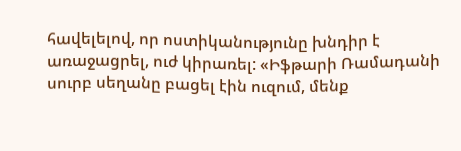հավելելով, որ ոստիկանությունը խնդիր է առաջացրել, ուժ կիրառել: «Իֆթարի Ռամադանի սուրբ սեղանը բացել էին ուզում, մենք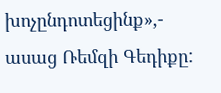խոչընդոտեցինք»,- ասաց Ռեմզի Գեդիքը: